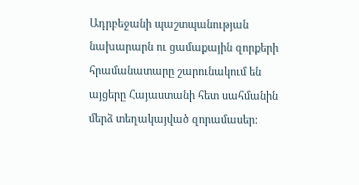Ադրբեջանի պաշտպանության նախարարն ու ցամաքային զորքերի հրամանատարը շարունակում են այցերը Հայաստանի հետ սահմանին մերձ տեղակայված զորամասեր: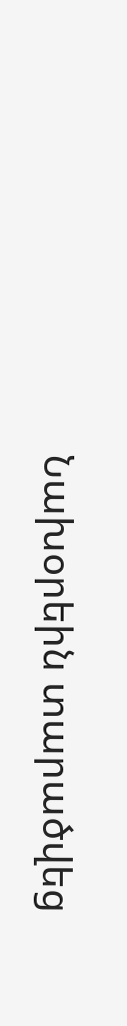Նախօրեին տարածվեց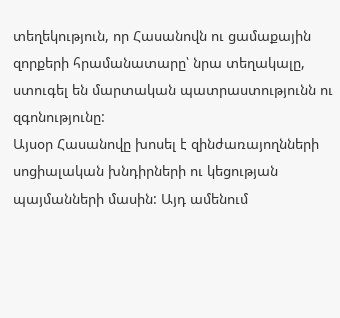տեղեկություն, որ Հասանովն ու ցամաքային զորքերի հրամանատարը՝ նրա տեղակալը, ստուգել են մարտական պատրաստությունն ու զգոնությունը:
Այսօր Հասանովը խոսել է զինժառայողնների սոցիալական խնդիրների ու կեցության պայմանների մասին: Այդ ամենում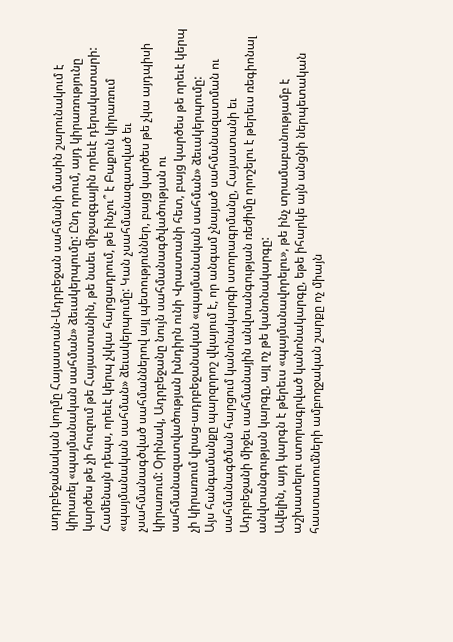ադրբեջանական կողմը Հայաստան-Ադրբեջան սահմանի մասին շարունակում է կիրառել «պայմանական սահման» ձեւակերպումը: Ընդ որում, այդ կիրառությունը կարծես թե չի հուզում թե Հայաստանին, թե նաեւ միջազգային որեւէ դերակատարի:
Համենայն դեպս, որեւէ կերպ չկկա հարցադրում, թե ինչու՞ է Բաքուն կիրառում «պայմանական սահման» ձեւակերպումը: Կան չսահմանազատված եւ չսահմանագծված սահմաններով այլ պետություններ, բայց կարծես թե չկա այդպիսի կիրառում: Օրինակ, Ադրբեջանը նույն սահմանագծվածության ու սահմանազատվածության խնդիրն ունի Վրաստանի հետ, բայց կարծես թե որեւէ կերպ չի կիրառում վրաց-ադրբեջանական «պայմանական սահման» ձեւակերպումը:
Այս հանգամանքը պարզորոշ վկայում է, որ անգամ չնայած սահմանազատման ու սահմանագծման հարցում կանոնակարգի ստորագրմանը, Հայաստանի եւ Ադրբեջանի միջեւ սահմանային անվտանգության ռեժիմը որոշելու է թերեւս ռեգիոնալ անվտանգության կարգը, այլ ոչ թե կանոնակարգը:
Ավելին, այդ կարգն է թերեւս «պայմանավորելու», թե ինչ տրամաբանությամբ է աշխատելու ստորագրված կանոնակարգը, եթե իհարկե այն անցնի ներպետական հաստատումների ամբողջական շարքը ոչ միայն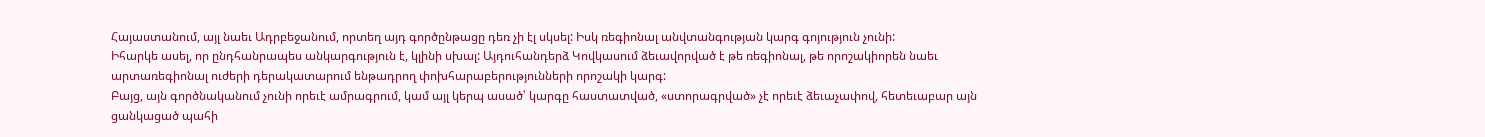Հայաստանում, այլ նաեւ Ադրբեջանում, որտեղ այդ գործընթացը դեռ չի էլ սկսել: Իսկ ռեգիոնալ անվտանգության կարգ գոյություն չունի:
Իհարկե ասել, որ ընդհանրապես անկարգություն է, կլինի սխալ: Այդուհանդերձ Կովկասում ձեւավորված է թե ռեգիոնալ, թե որոշակիորեն նաեւ արտառեգիոնալ ուժերի դերակատարում ենթադրող փոխհարաբերությունների որոշակի կարգ:
Բայց, այն գործնականում չունի որեւէ ամրագրում, կամ այլ կերպ ասած՝ կարգը հաստատված, «ստորագրված» չէ որեւէ ձեւաչափով, հետեւաբար այն ցանկացած պահի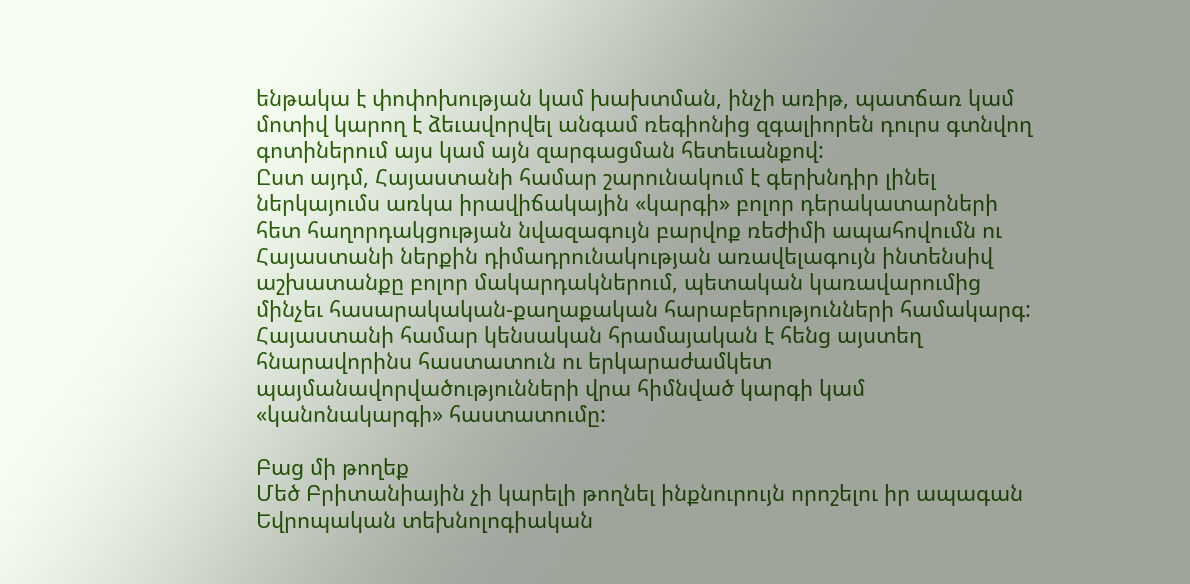ենթակա է փոփոխության կամ խախտման, ինչի առիթ, պատճառ կամ մոտիվ կարող է ձեւավորվել անգամ ռեգիոնից զգալիորեն դուրս գտնվող գոտիներում այս կամ այն զարգացման հետեւանքով:
Ըստ այդմ, Հայաստանի համար շարունակում է գերխնդիր լինել ներկայումս առկա իրավիճակային «կարգի» բոլոր դերակատարների հետ հաղորդակցության նվազագույն բարվոք ռեժիմի ապահովումն ու Հայաստանի ներքին դիմադրունակության առավելագույն ինտենսիվ աշխատանքը բոլոր մակարդակներում, պետական կառավարումից մինչեւ հասարակական-քաղաքական հարաբերությունների համակարգ:
Հայաստանի համար կենսական հրամայական է հենց այստեղ հնարավորինս հաստատուն ու երկարաժամկետ պայմանավորվածությունների վրա հիմնված կարգի կամ «կանոնակարգի» հաստատումը:

Բաց մի թողեք
Մեծ Բրիտանիային չի կարելի թողնել ինքնուրույն որոշելու իր ապագան
Եվրոպական տեխնոլոգիական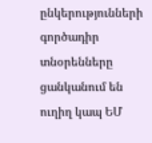ընկերությունների գործադիր տնօրենները ցանկանում են ուղիղ կապ ԵՄ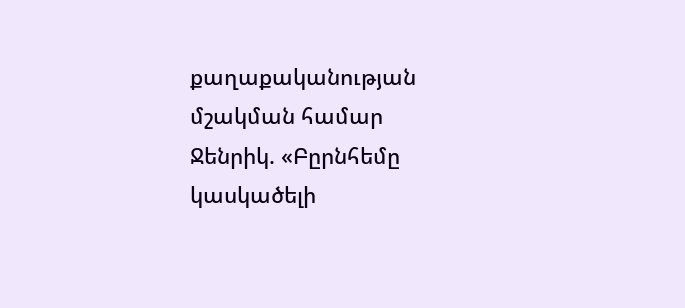քաղաքականության մշակման համար
Ջենրիկ. «Բըրնհեմը կասկածելի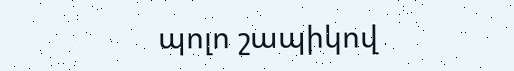պոլո շապիկով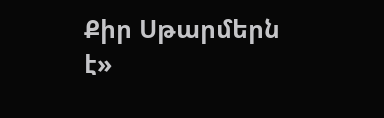Քիր Սթարմերն է»